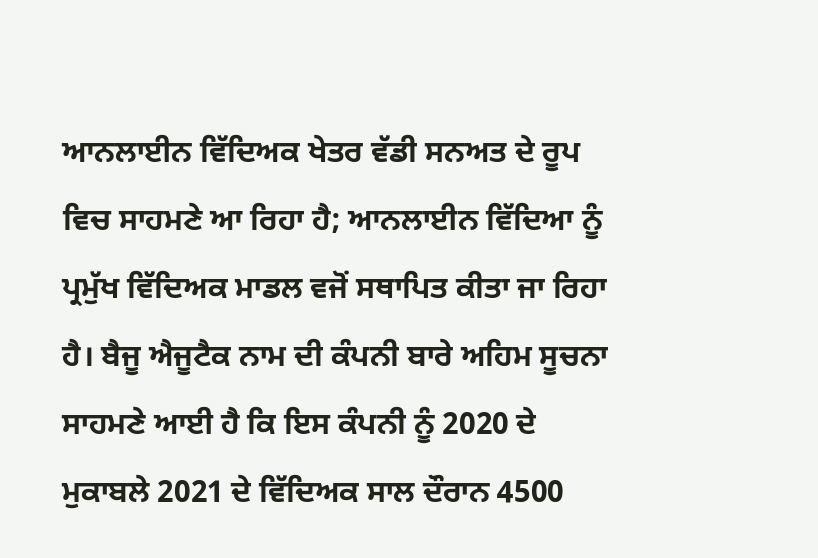ਆਨਲਾਈਨ ਵਿੱਦਿਅਕ ਖੇਤਰ ਵੱਡੀ ਸਨਅਤ ਦੇ ਰੂਪ ਵਿਚ ਸਾਹਮਣੇ ਆ ਰਿਹਾ ਹੈ; ਆਨਲਾਈਨ ਵਿੱਦਿਆ ਨੂੰ ਪ੍ਰਮੁੱਖ ਵਿੱਦਿਅਕ ਮਾਡਲ ਵਜੋਂ ਸਥਾਪਿਤ ਕੀਤਾ ਜਾ ਰਿਹਾ ਹੈ। ਬੈਜੂ ਐਜੂਟੈਕ ਨਾਮ ਦੀ ਕੰਪਨੀ ਬਾਰੇ ਅਹਿਮ ਸੂਚਨਾ ਸਾਹਮਣੇ ਆਈ ਹੈ ਕਿ ਇਸ ਕੰਪਨੀ ਨੂੰ 2020 ਦੇ ਮੁਕਾਬਲੇ 2021 ਦੇ ਵਿੱਦਿਅਕ ਸਾਲ ਦੌਰਾਨ 4500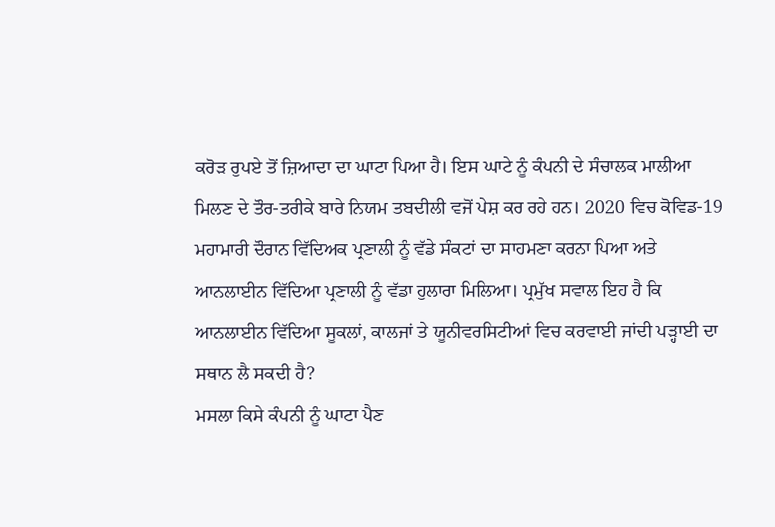ਕਰੋੜ ਰੁਪਏ ਤੋਂ ਜ਼ਿਆਦਾ ਦਾ ਘਾਟਾ ਪਿਆ ਹੈ। ਇਸ ਘਾਟੇ ਨੂੰ ਕੰਪਨੀ ਦੇ ਸੰਚਾਲਕ ਮਾਲੀਆ ਮਿਲਣ ਦੇ ਤੌਰ-ਤਰੀਕੇ ਬਾਰੇ ਨਿਯਮ ਤਬਦੀਲੀ ਵਜੋਂ ਪੇਸ਼ ਕਰ ਰਹੇ ਹਨ। 2020 ਵਿਚ ਕੋਵਿਡ-19 ਮਹਾਮਾਰੀ ਦੌਰਾਨ ਵਿੱਦਿਅਕ ਪ੍ਰਣਾਲੀ ਨੂੰ ਵੱਡੇ ਸੰਕਟਾਂ ਦਾ ਸਾਹਮਣਾ ਕਰਨਾ ਪਿਆ ਅਤੇ ਆਨਲਾਈਨ ਵਿੱਦਿਆ ਪ੍ਰਣਾਲੀ ਨੂੰ ਵੱਡਾ ਹੁਲਾਰਾ ਮਿਲਿਆ। ਪ੍ਰਮੁੱਖ ਸਵਾਲ ਇਹ ਹੈ ਕਿ ਆਨਲਾਈਨ ਵਿੱਦਿਆ ਸੂਕਲਾਂ, ਕਾਲਜਾਂ ਤੇ ਯੂਨੀਵਰਸਿਟੀਆਂ ਵਿਚ ਕਰਵਾਈ ਜਾਂਦੀ ਪੜ੍ਹਾਈ ਦਾ ਸਥਾਨ ਲੈ ਸਕਦੀ ਹੈ?
ਮਸਲਾ ਕਿਸੇ ਕੰਪਨੀ ਨੂੰ ਘਾਟਾ ਪੈਣ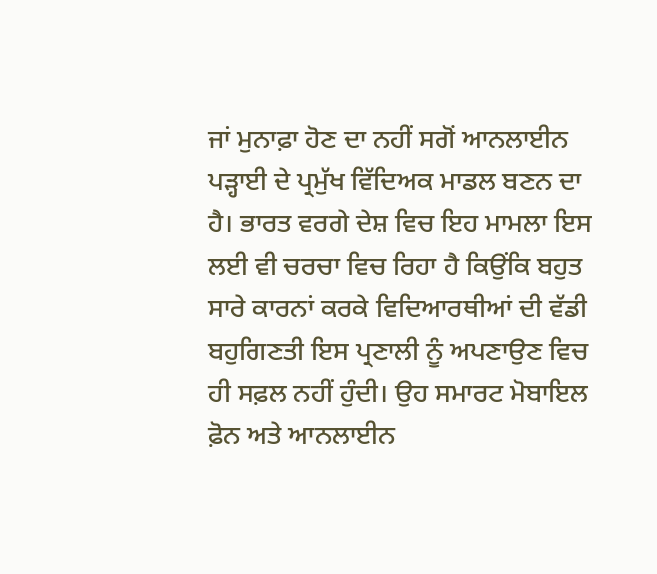ਜਾਂ ਮੁਨਾਫ਼ਾ ਹੋਣ ਦਾ ਨਹੀਂ ਸਗੋਂ ਆਨਲਾਈਨ ਪੜ੍ਹਾਈ ਦੇ ਪ੍ਰਮੁੱਖ ਵਿੱਦਿਅਕ ਮਾਡਲ ਬਣਨ ਦਾ ਹੈ। ਭਾਰਤ ਵਰਗੇ ਦੇਸ਼ ਵਿਚ ਇਹ ਮਾਮਲਾ ਇਸ ਲਈ ਵੀ ਚਰਚਾ ਵਿਚ ਰਿਹਾ ਹੈ ਕਿਉਂਕਿ ਬਹੁਤ ਸਾਰੇ ਕਾਰਨਾਂ ਕਰਕੇ ਵਿਦਿਆਰਥੀਆਂ ਦੀ ਵੱਡੀ ਬਹੁਗਿਣਤੀ ਇਸ ਪ੍ਰਣਾਲੀ ਨੂੰ ਅਪਣਾਉਣ ਵਿਚ ਹੀ ਸਫ਼ਲ ਨਹੀਂ ਹੁੰਦੀ। ਉਹ ਸਮਾਰਟ ਮੋਬਾਇਲ ਫ਼ੋਨ ਅਤੇ ਆਨਲਾਈਨ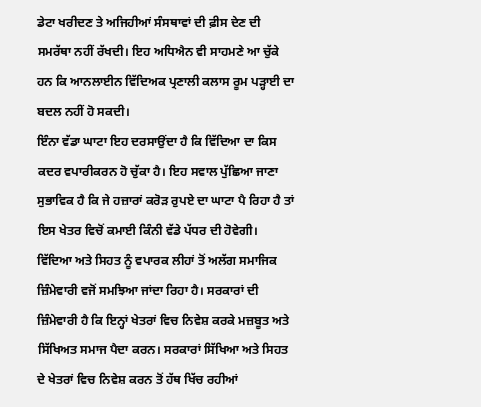ਡੇਟਾ ਖਰੀਦਣ ਤੇ ਅਜਿਹੀਆਂ ਸੰਸਥਾਵਾਂ ਦੀ ਫ਼ੀਸ ਦੇਣ ਦੀ ਸਮਰੱਥਾ ਨਹੀਂ ਰੱਖਦੀ। ਇਹ ਅਧਿਐਨ ਵੀ ਸਾਹਮਣੇ ਆ ਚੁੱਕੇ ਹਨ ਕਿ ਆਨਲਾਈਨ ਵਿੱਦਿਅਕ ਪ੍ਰਣਾਲੀ ਕਲਾਸ ਰੂਮ ਪੜ੍ਹਾਈ ਦਾ ਬਦਲ ਨਹੀਂ ਹੋ ਸਕਦੀ।
ਇੰਨਾ ਵੱਡਾ ਘਾਟਾ ਇਹ ਦਰਸਾਉਂਦਾ ਹੈ ਕਿ ਵਿੱਦਿਆ ਦਾ ਕਿਸ ਕਦਰ ਵਪਾਰੀਕਰਨ ਹੋ ਚੁੱਕਾ ਹੈ। ਇਹ ਸਵਾਲ ਪੁੱਛਿਆ ਜਾਣਾ ਸੁਭਾਵਿਕ ਹੈ ਕਿ ਜੇ ਹਜ਼ਾਰਾਂ ਕਰੋੜ ਰੁਪਏ ਦਾ ਘਾਟਾ ਪੈ ਰਿਹਾ ਹੈ ਤਾਂ ਇਸ ਖੇਤਰ ਵਿਚੋਂ ਕਮਾਈ ਕਿੰਨੀ ਵੱਡੇ ਪੱਧਰ ਦੀ ਹੋਵੇਗੀ। ਵਿੱਦਿਆ ਅਤੇ ਸਿਹਤ ਨੂੰ ਵਪਾਰਕ ਲੀਹਾਂ ਤੋਂ ਅਲੱਗ ਸਮਾਜਿਕ ਜ਼ਿੰਮੇਵਾਰੀ ਵਜੋਂ ਸਮਝਿਆ ਜਾਂਦਾ ਰਿਹਾ ਹੈ। ਸਰਕਾਰਾਂ ਦੀ ਜ਼ਿੰਮੇਵਾਰੀ ਹੈ ਕਿ ਇਨ੍ਹਾਂ ਖੇਤਰਾਂ ਵਿਚ ਨਿਵੇਸ਼ ਕਰਕੇ ਮਜ਼ਬੂਤ ਅਤੇ ਸਿੱਖਿਅਤ ਸਮਾਜ ਪੈਦਾ ਕਰਨ। ਸਰਕਾਰਾਂ ਸਿੱਖਿਆ ਅਤੇ ਸਿਹਤ ਦੇ ਖੇਤਰਾਂ ਵਿਚ ਨਿਵੇਸ਼ ਕਰਨ ਤੋਂ ਹੱਥ ਖਿੱਚ ਰਹੀਆਂ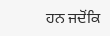ਹਨ ਜਦੋਂਕਿ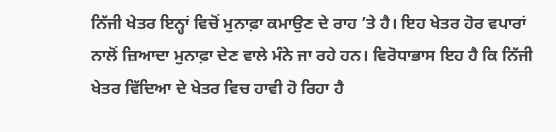ਨਿੱਜੀ ਖੇਤਰ ਇਨ੍ਹਾਂ ਵਿਚੋਂ ਮੁਨਾਫ਼ਾ ਕਮਾਉਣ ਦੇ ਰਾਹ ’ਤੇ ਹੈ। ਇਹ ਖੇਤਰ ਹੋਰ ਵਪਾਰਾਂ ਨਾਲੋਂ ਜ਼ਿਆਦਾ ਮੁਨਾਫ਼ਾ ਦੇਣ ਵਾਲੇ ਮੰਨੇ ਜਾ ਰਹੇ ਹਨ। ਵਿਰੋਧਾਭਾਸ ਇਹ ਹੈ ਕਿ ਨਿੱਜੀ ਖੇਤਰ ਵਿੱਦਿਆ ਦੇ ਖੇਤਰ ਵਿਚ ਹਾਵੀ ਹੋ ਰਿਹਾ ਹੈ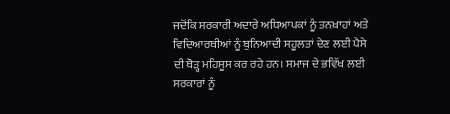ਜਦੋਂਕਿ ਸਰਕਾਰੀ ਅਦਾਰੇ ਅਧਿਆਪਕਾਂ ਨੂੰ ਤਨਖ਼ਾਹਾਂ ਅਤੇ ਵਿਦਿਆਰਥੀਆਂ ਨੂੰ ਬੁਨਿਆਦੀ ਸਹੂਲਤਾਂ ਦੇਣ ਲਈ ਪੈਸੇ ਦੀ ਥੋੜ੍ਹ ਮਹਿਸੂਸ ਕਰ ਰਹੇ ਹਨ। ਸਮਾਜ ਦੇ ਭਵਿੱਖ ਲਈ ਸਰਕਾਰਾਂ ਨੂੰ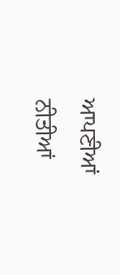ਆਪਣੀਆਂ ਨੀਤੀਆਂ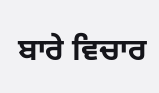ਬਾਰੇ ਵਿਚਾਰ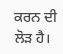ਕਰਨ ਦੀ ਲੋੜ ਹੈ।